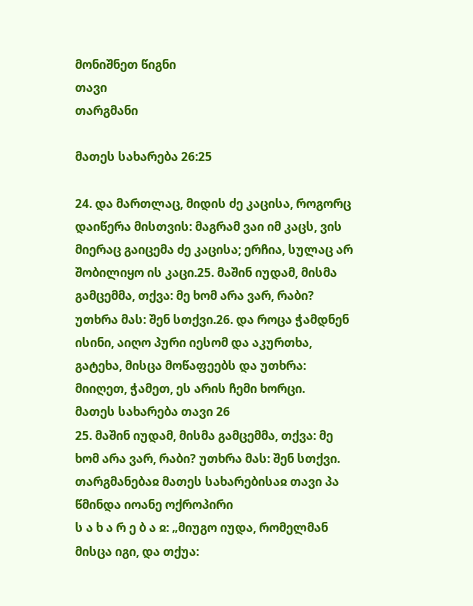მონიშნეთ წიგნი
თავი
თარგმანი

მათეს სახარება 26:25

24. და მართლაც, მიდის ძე კაცისა, როგორც დაიწერა მისთვის: მაგრამ ვაი იმ კაცს, ვის მიერაც გაიცემა ძე კაცისა; ერჩია, სულაც არ შობილიყო ის კაცი.25. მაშინ იუდამ, მისმა გამცემმა, თქვა: მე ხომ არა ვარ, რაბი? უთხრა მას: შენ სთქვი.26. და როცა ჭამდნენ ისინი, აიღო პური იესომ და აკურთხა, გატეხა, მისცა მოწაფეებს და უთხრა: მიიღეთ, ჭამეთ, ეს არის ჩემი ხორცი.
მათეს სახარება თავი 26
25. მაშინ იუდამ, მისმა გამცემმა, თქვა: მე ხომ არა ვარ, რაბი? უთხრა მას: შენ სთქვი.
თარგმანებაჲ მათეს სახარებისაჲ თავი პა
წმინდა იოანე ოქროპირი
ს ა ხ ა რ ე ბ ა ჲ: „მიუგო იუდა, რომელმან მისცა იგი, და თქუა: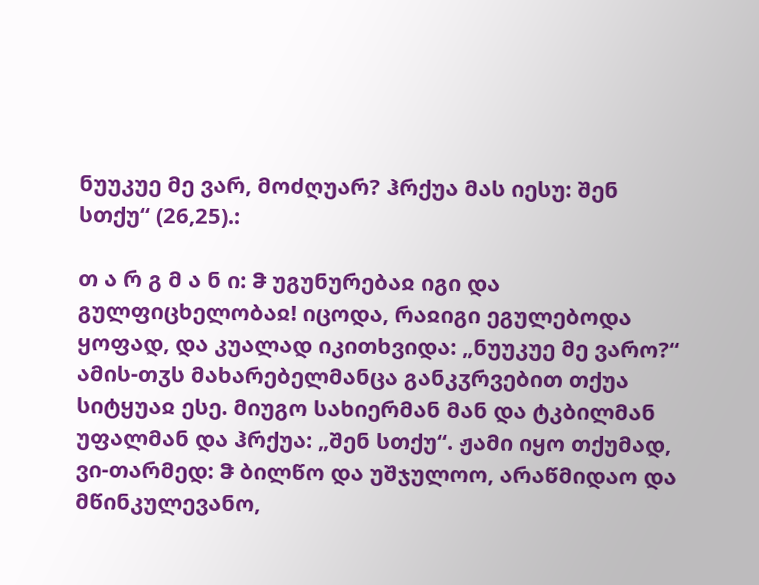ნუუკუე მე ვარ, მოძღუარ? ჰრქუა მას იესუ: შენ სთქუ“ (26,25).:

თ ა რ გ მ ა ნ ი: ჵ უგუნურებაჲ იგი და გულფიცხელობაჲ! იცოდა, რაჲიგი ეგულებოდა ყოფად, და კუალად იკითხვიდა: „ნუუკუე მე ვარო?“ ამის-თჳს მახარებელმანცა განკჳრვებით თქუა სიტყუაჲ ესე. მიუგო სახიერმან მან და ტკბილმან უფალმან და ჰრქუა: „შენ სთქუ“. ჟამი იყო თქუმად, ვი-თარმედ: ჵ ბილწო და უშჯულოო, არაწმიდაო და მწინკულევანო,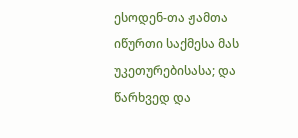ესოდენ-თა ჟამთა იწურთი საქმესა მას უკეთურებისასა; და წარხვედ და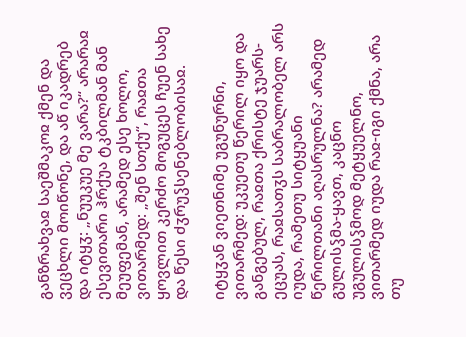განზრახვაჲ საეშმაკოჲ ქმენ და ვეცხლი მოიწონე, და აწ იკადრებ და იტყჳ: „ნუუკუე მე ვარა?“ არარაჲ ესევითარი ჰრქუა ტკბილმან მან მეუფემან, არამედ ესე ხოლო, ვითარმედ: „შენ სთქუ“, რაჲთა ყოვლით კერძო მოგუცეს ჩუენ სახე და წესი ძჳრუჴსენებლობისაჲ.

იტყჳან ვიეთნიმე უგუნურნი, ვითარმედ: უკუეთუ წერილ იყო და განგებულ, რაჲთა ქრისტე ჯუარს-ეცუას, რაჲსათჳს საბრალობელ არს იუდა, რამეთუ სიტყუანი წერილთანი აღასრულნა? არამედ გულისჴმა-ყავთ, კაცნო უგულისჴმოდ მეტყუელნო, ვითარმედ იუდა რაჲ-იგი ქმნა, არა თუ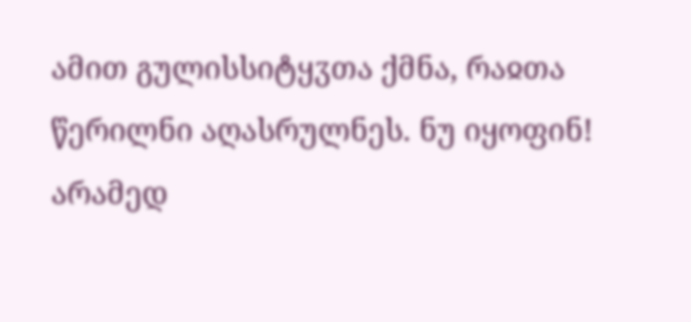ამით გულისსიტყჳთა ქმნა, რაჲთა წერილნი აღასრულნეს. ნუ იყოფინ! არამედ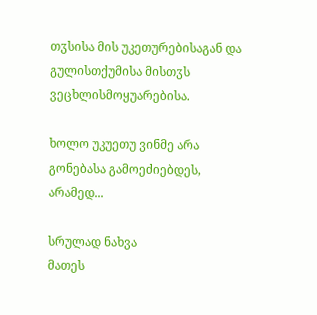თჳსისა მის უკეთურებისაგან და გულისთქუმისა მისთჳს ვეცხლისმოყუარებისა.

ხოლო უკუეთუ ვინმე არა გონებასა გამოეძიებდეს, არამედ...

სრულად ნახვა
მათეს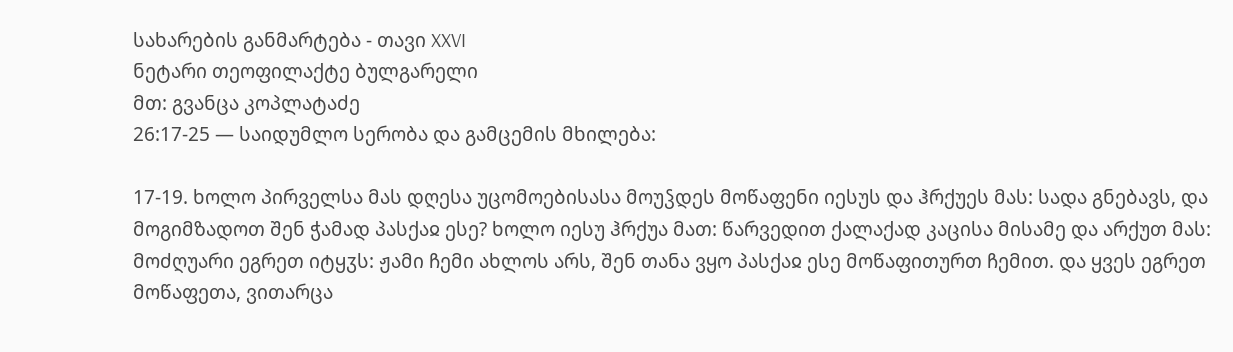სახარების განმარტება - თავი XXVI
ნეტარი თეოფილაქტე ბულგარელი
მთ: გვანცა კოპლატაძე
26:17-25 — საიდუმლო სერობა და გამცემის მხილება:

17-19. ხოლო პირველსა მას დღესა უცომოებისასა მოუჴდეს მოწაფენი იესუს და ჰრქუეს მას: სადა გნებავს, და მოგიმზადოთ შენ ჭამად პასქაჲ ესე? ხოლო იესუ ჰრქუა მათ: წარვედით ქალაქად კაცისა მისამე და არქუთ მას: მოძღუარი ეგრეთ იტყჳს: ჟამი ჩემი ახლოს არს, შენ თანა ვყო პასქაჲ ესე მოწაფითურთ ჩემით. და ყვეს ეგრეთ მოწაფეთა, ვითარცა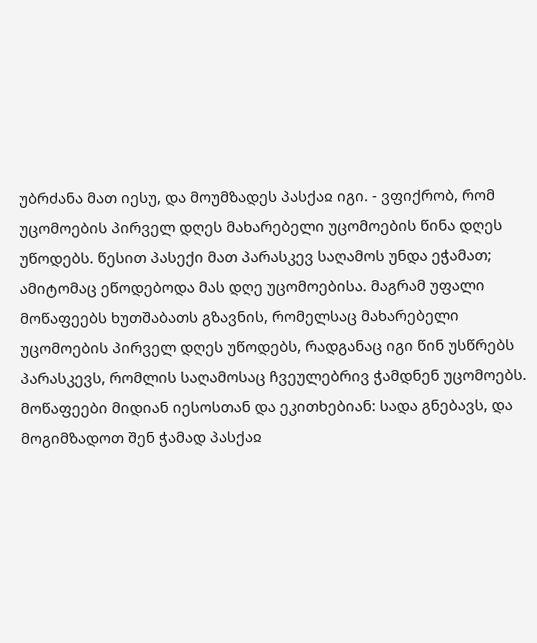უბრძანა მათ იესუ, და მოუმზადეს პასქაჲ იგი. - ვფიქრობ, რომ უცომოების პირველ დღეს მახარებელი უცომოების წინა დღეს უწოდებს. წესით პასექი მათ პარასკევ საღამოს უნდა ეჭამათ; ამიტომაც ეწოდებოდა მას დღე უცომოებისა. მაგრამ უფალი მოწაფეებს ხუთშაბათს გზავნის, რომელსაც მახარებელი უცომოების პირველ დღეს უწოდებს, რადგანაც იგი წინ უსწრებს პარასკევს, რომლის საღამოსაც ჩვეულებრივ ჭამდნენ უცომოებს. მოწაფეები მიდიან იესოსთან და ეკითხებიან: სადა გნებავს, და მოგიმზადოთ შენ ჭამად პასქაჲ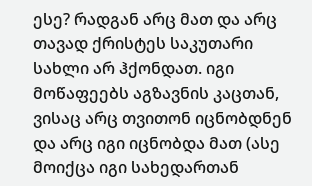ესე? რადგან არც მათ და არც თავად ქრისტეს საკუთარი სახლი არ ჰქონდათ. იგი მოწაფეებს აგზავნის კაცთან, ვისაც არც თვითონ იცნობდნენ და არც იგი იცნობდა მათ (ასე მოიქცა იგი სახედართან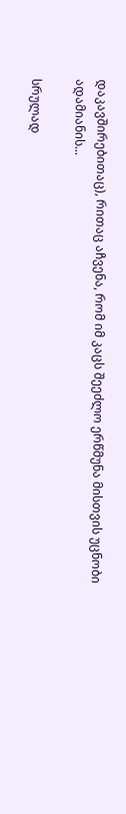დაკავშირებითაც), რითაც აჩვენა, რომ იმ კაცს შეეძლო ერწმუნა მისთვის უცნობი ადამიანის...

სრულად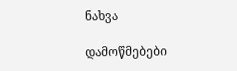ნახვა

დამოწმებები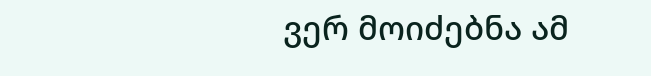ვერ მოიძებნა ამ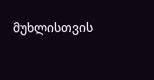მუხლისთვის